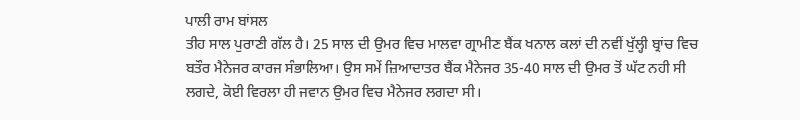ਪਾਲੀ ਰਾਮ ਬਾਂਸਲ
ਤੀਹ ਸਾਲ ਪੁਰਾਣੀ ਗੱਲ ਹੈ। 25 ਸਾਲ ਦੀ ਉਮਰ ਵਿਚ ਮਾਲਵਾ ਗ੍ਰਾਮੀਣ ਬੈਂਕ ਖਨਾਲ ਕਲਾਂ ਦੀ ਨਵੀਂ ਖੁੱਲ੍ਹੀ ਬ੍ਰਾਂਚ ਵਿਚ ਬਤੌਰ ਮੈਨੇਜਰ ਕਾਰਜ ਸੰਭਾਲਿਆ। ਉਸ ਸਮੇਂ ਜ਼ਿਆਦਾਤਰ ਬੈਂਕ ਮੈਨੇਜਰ 35-40 ਸਾਲ ਦੀ ਉਮਰ ਤੋਂ ਘੱਟ ਨਹੀ ਸੀ ਲਗਦੇ, ਕੋਈ ਵਿਰਲਾ ਹੀ ਜਵਾਨ ਉਮਰ ਵਿਚ ਮੈਨੇਜਰ ਲਗਦਾ ਸੀ।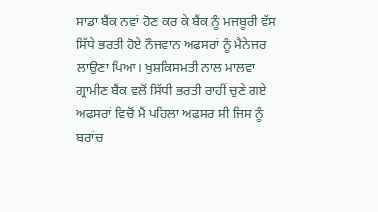ਸਾਡਾ ਬੈਂਕ ਨਵਾਂ ਹੋਣ ਕਰ ਕੇ ਬੈਂਕ ਨੂੰ ਮਜਬੂਰੀ ਵੱਸ ਸਿੱਧੇ ਭਰਤੀ ਹੋਏ ਨੌਜਵਾਨ ਅਫਸਰਾਂ ਨੂੰ ਮੈਨੇਜਰ ਲਾਉਣਾ ਪਿਆ। ਖੁਸ਼ਕਿਸਮਤੀ ਨਾਲ ਮਾਲਵਾ ਗ੍ਰਾਮੀਣ ਬੈਂਕ ਵਲੋਂ ਸਿੱਧੀ ਭਰਤੀ ਰਾਹੀਂ ਚੁਣੇ ਗਏ ਅਫਸਰਾਂ ਵਿਚੋਂ ਮੈਂ ਪਹਿਲਾ ਅਫਸਰ ਸੀ ਜਿਸ ਨੂੰ ਬਰਾਂਚ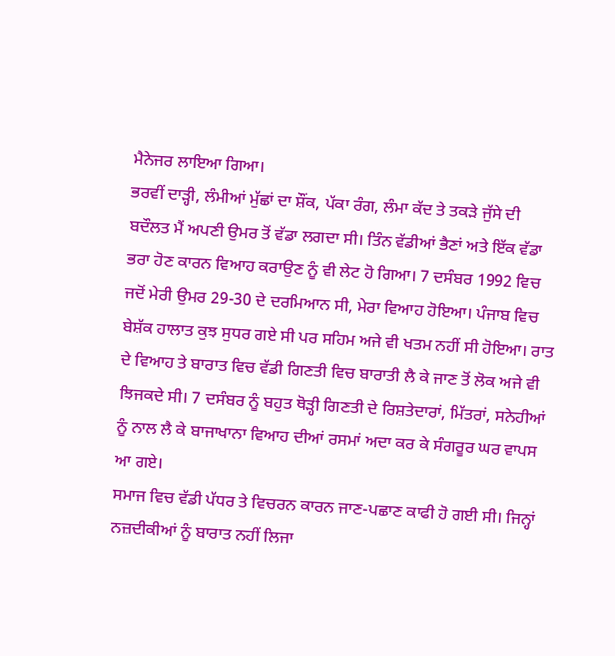ਮੈਨੇਜਰ ਲਾਇਆ ਗਿਆ।
ਭਰਵੀਂ ਦਾੜ੍ਹੀ, ਲੰਮੀਆਂ ਮੁੱਛਾਂ ਦਾ ਸ਼ੌਂਕ, ਪੱਕਾ ਰੰਗ, ਲੰਮਾ ਕੱਦ ਤੇ ਤਕੜੇ ਜੁੱਸੇ ਦੀ ਬਦੌਲਤ ਮੈਂ ਅਪਣੀ ਉਮਰ ਤੋਂ ਵੱਡਾ ਲਗਦਾ ਸੀ। ਤਿੰਨ ਵੱਡੀਆਂ ਭੈਣਾਂ ਅਤੇ ਇੱਕ ਵੱਡਾ ਭਰਾ ਹੋਣ ਕਾਰਨ ਵਿਆਹ ਕਰਾਉਣ ਨੂੰ ਵੀ ਲੇਟ ਹੋ ਗਿਆ। 7 ਦਸੰਬਰ 1992 ਵਿਚ ਜਦੋਂ ਮੇਰੀ ਉਮਰ 29-30 ਦੇ ਦਰਮਿਆਨ ਸੀ, ਮੇਰਾ ਵਿਆਹ ਹੋਇਆ। ਪੰਜਾਬ ਵਿਚ ਬੇਸ਼ੱਕ ਹਾਲਾਤ ਕੁਝ ਸੁਧਰ ਗਏ ਸੀ ਪਰ ਸਹਿਮ ਅਜੇ ਵੀ ਖਤਮ ਨਹੀਂ ਸੀ ਹੋਇਆ। ਰਾਤ ਦੇ ਵਿਆਹ ਤੇ ਬਾਰਾਤ ਵਿਚ ਵੱਡੀ ਗਿਣਤੀ ਵਿਚ ਬਾਰਾਤੀ ਲੈ ਕੇ ਜਾਣ ਤੋਂ ਲੋਕ ਅਜੇ ਵੀ ਝਿਜਕਦੇ ਸੀ। 7 ਦਸੰਬਰ ਨੂੰ ਬਹੁਤ ਥੋੜ੍ਹੀ ਗਿਣਤੀ ਦੇ ਰਿਸ਼ਤੇਦਾਰਾਂ, ਮਿੱਤਰਾਂ, ਸਨੇਹੀਆਂ ਨੂੰ ਨਾਲ ਲੈ ਕੇ ਬਾਜਾਖਾਨਾ ਵਿਆਹ ਦੀਆਂ ਰਸਮਾਂ ਅਦਾ ਕਰ ਕੇ ਸੰਗਰੂਰ ਘਰ ਵਾਪਸ ਆ ਗਏ।
ਸਮਾਜ ਵਿਚ ਵੱਡੀ ਪੱਧਰ ਤੇ ਵਿਚਰਨ ਕਾਰਨ ਜਾਣ-ਪਛਾਣ ਕਾਫੀ ਹੋ ਗਈ ਸੀ। ਜਿਨ੍ਹਾਂ ਨਜ਼ਦੀਕੀਆਂ ਨੂੰ ਬਾਰਾਤ ਨਹੀਂ ਲਿਜਾ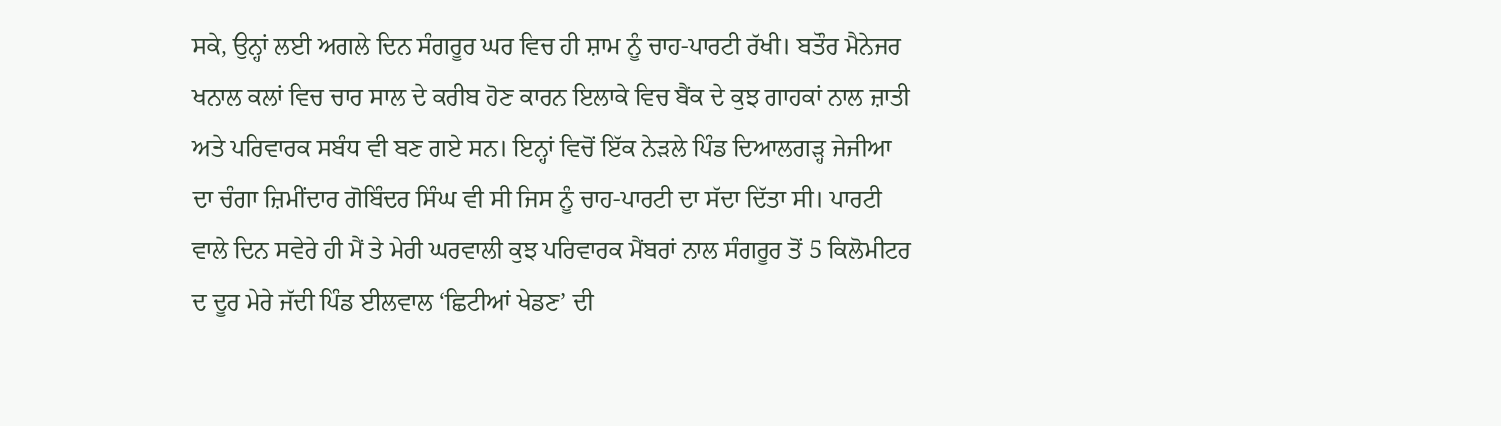ਸਕੇ, ਉਨ੍ਹਾਂ ਲਈ ਅਗਲੇ ਦਿਨ ਸੰਗਰੂਰ ਘਰ ਵਿਚ ਹੀ ਸ਼ਾਮ ਨੂੰ ਚਾਹ-ਪਾਰਟੀ ਰੱਖੀ। ਬਤੌਰ ਮੈਨੇਜਰ ਖਨਾਲ ਕਲਾਂ ਵਿਚ ਚਾਰ ਸਾਲ ਦੇ ਕਰੀਬ ਹੋਣ ਕਾਰਨ ਇਲਾਕੇ ਵਿਚ ਬੈਂਕ ਦੇ ਕੁਝ ਗਾਹਕਾਂ ਨਾਲ ਜ਼ਾਤੀ ਅਤੇ ਪਰਿਵਾਰਕ ਸਬੰਧ ਵੀ ਬਣ ਗਏ ਸਨ। ਇਨ੍ਹਾਂ ਵਿਚੋਂ ਇੱਕ ਨੇੜਲੇ ਪਿੰਡ ਦਿਆਲਗੜ੍ਹ ਜੇਜੀਆ ਦਾ ਚੰਗਾ ਜ਼ਿਮੀਂਦਾਰ ਗੋਬਿੰਦਰ ਸਿੰਘ ਵੀ ਸੀ ਜਿਸ ਨੂੰ ਚਾਹ-ਪਾਰਟੀ ਦਾ ਸੱਦਾ ਦਿੱਤਾ ਸੀ। ਪਾਰਟੀ ਵਾਲੇ ਦਿਨ ਸਵੇਰੇ ਹੀ ਮੈਂ ਤੇ ਮੇਰੀ ਘਰਵਾਲੀ ਕੁਝ ਪਰਿਵਾਰਕ ਮੈਂਬਰਾਂ ਨਾਲ ਸੰਗਰੂਰ ਤੋਂ 5 ਕਿਲੋਮੀਟਰ ਦ ਦੂਰ ਮੇਰੇ ਜੱਦੀ ਪਿੰਡ ਈਲਵਾਲ ‘ਛਿਟੀਆਂ ਖੇਡਣ’ ਦੀ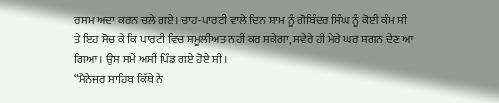ਰਸਮ ਅਦਾ ਕਰਨ ਚਲੇ ਗਏ। ਚਾਹ-ਪਾਰਟੀ ਵਾਲੇ ਦਿਨ ਸ਼ਾਮ ਨੂੰ ਗੋਬਿੰਦਰ ਸਿੰਘ ਨੂੰ ਕੋਈ ਕੰਮ ਸੀ ਤੇ ਇਹ ਸੋਚ ਕੇ ਕਿ ਪਾਰਟੀ ਵਿਚ ਸ਼ਮੂਲੀਅਤ ਨਹੀਂ ਕਰ ਸਕੇਗਾ, ਸਵੇਰੇ ਹੀ ਮੇਰੇ ਘਰ ਸ਼ਗਨ ਦੇਣ ਆ ਗਿਆ। ਉਸ ਸਮੇਂ ਅਸੀਂ ਪਿੰਡ ਗਏ ਹੋਏ ਸੀ।
“ਮੈਨੇਜਰ ਸਾਹਿਬ ਕਿੱਥੇ ਨੇ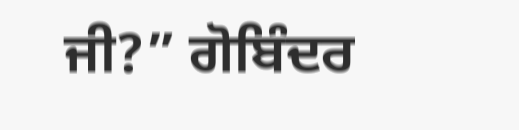ਜੀ?” ਗੋਬਿੰਦਰ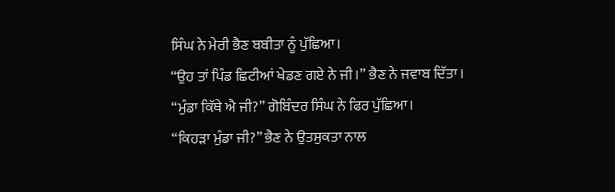ਸਿੰਘ ਨੇ ਮੇਰੀ ਭੈਣ ਬਬੀਤਾ ਨੂੰ ਪੁੱਛਿਆ।
“ਉਹ ਤਾਂ ਪਿੰਡ ਛਿਟੀਆਂ ਖੇਡਣ ਗਏ ਨੇ ਜੀ।” ਭੈਣ ਨੇ ਜਵਾਬ ਦਿੱਤਾ।
“ਮੁੰਡਾ ਕਿੱਥੇ ਐ ਜੀ?” ਗੋਬਿੰਦਰ ਸਿੰਘ ਨੇ ਫਿਰ ਪੁੱਛਿਆ।
“ਕਿਹੜਾ ਮੁੰਡਾ ਜੀ?” ਭੈਣ ਨੇ ਉਤਸੁਕਤਾ ਨਾਲ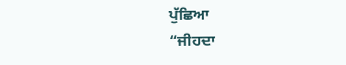ਪੁੱਛਿਆ
“ਜੀਹਦਾ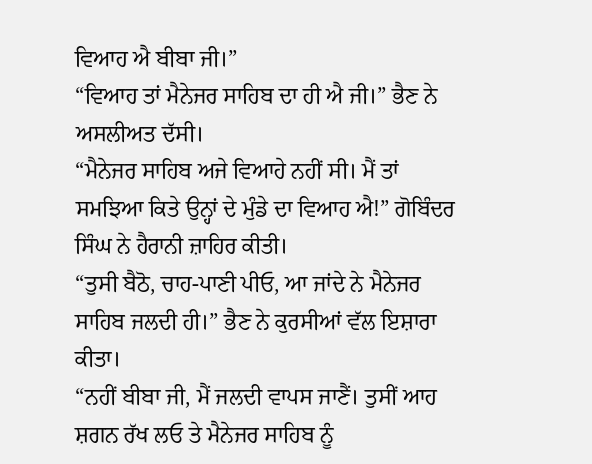ਵਿਆਹ ਐ ਬੀਬਾ ਜੀ।”
“ਵਿਆਹ ਤਾਂ ਮੈਨੇਜਰ ਸਾਹਿਬ ਦਾ ਹੀ ਐ ਜੀ।” ਭੈਣ ਨੇ ਅਸਲੀਅਤ ਦੱਸੀ।
“ਮੈਨੇਜਰ ਸਾਹਿਬ ਅਜੇ ਵਿਆਹੇ ਨਹੀਂ ਸੀ। ਮੈਂ ਤਾਂ ਸਮਝਿਆ ਕਿਤੇ ਉਨ੍ਹਾਂ ਦੇ ਮੁੰਡੇ ਦਾ ਵਿਆਹ ਐ!” ਗੋਬਿੰਦਰ ਸਿੰਘ ਨੇ ਹੈਰਾਨੀ ਜ਼ਾਹਿਰ ਕੀਤੀ।
“ਤੁਸੀ ਬੈਠੋ, ਚਾਹ-ਪਾਣੀ ਪੀਓ, ਆ ਜਾਂਦੇ ਨੇ ਮੈਨੇਜਰ ਸਾਹਿਬ ਜਲਦੀ ਹੀ।” ਭੈਣ ਨੇ ਕੁਰਸੀਆਂ ਵੱਲ ਇਸ਼ਾਰਾ ਕੀਤਾ।
“ਨਹੀਂ ਬੀਬਾ ਜੀ, ਮੈਂ ਜਲਦੀ ਵਾਪਸ ਜਾਣੈਂ। ਤੁਸੀਂ ਆਹ ਸ਼ਗਨ ਰੱਖ ਲਓ ਤੇ ਮੈਨੇਜਰ ਸਾਹਿਬ ਨੂੰ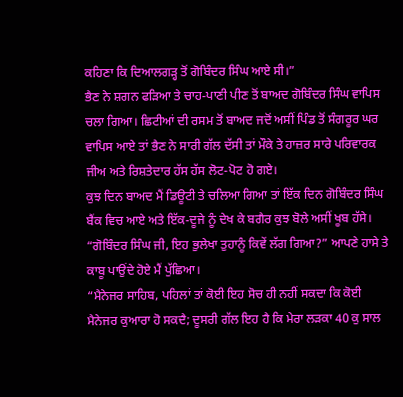ਕਹਿਣਾ ਕਿ ਦਿਆਲਗੜ੍ਹ ਤੋਂ ਗੋਬਿੰਦਰ ਸਿੰਘ ਆਏ ਸੀ।”
ਭੈਣ ਨੇ ਸ਼ਗਨ ਫੜਿਆ ਤੇ ਚਾਹ-ਪਾਣੀ ਪੀਣ ਤੋਂ ਬਾਅਦ ਗੋਬਿੰਦਰ ਸਿੰਘ ਵਾਪਿਸ ਚਲਾ ਗਿਆ। ਛਿਟੀਆਂ ਦੀ ਰਸਮ ਤੋਂ ਬਾਅਦ ਜਦੋਂ ਅਸੀਂ ਪਿੰਡ ਤੋਂ ਸੰਗਰੂਰ ਘਰ ਵਾਪਿਸ ਆਏ ਤਾਂ ਭੈਣ ਨੇ ਸਾਰੀ ਗੱਲ ਦੱਸੀ ਤਾਂ ਮੌਕੇ ਤੇ ਹਾਜ਼ਰ ਸਾਰੇ ਪਰਿਵਾਰਕ ਜੀਅ ਅਤੇ ਰਿਸ਼ਤੇਦਾਰ ਹੱਸ ਹੱਸ ਲੋਟ-ਪੋਟ ਹੋ ਗਏ।
ਕੁਝ ਦਿਨ ਬਾਅਦ ਮੈਂ ਡਿਊਟੀ ਤੇ ਚਲਿਆ ਗਿਆ ਤਾਂ ਇੱਕ ਦਿਨ ਗੋਬਿੰਦਰ ਸਿੰਘ ਬੈਂਕ ਵਿਚ ਆਏ ਅਤੇ ਇੱਕ-ਦੂਜੇ ਨੂੰ ਦੇਖ ਕੇ ਬਗੈਰ ਕੁਝ ਬੋਲੇ ਅਸੀਂ ਖੂਬ ਹੱਸੇ।
“ਗੋਬਿੰਦਰ ਸਿੰਘ ਜੀ, ਇਹ ਭੁਲੇਖਾ ਤੁਹਾਨੂੰ ਕਿਵੇਂ ਲੱਗ ਗਿਆ?” ਆਪਣੇ ਹਾਸੇ ਤੇ ਕਾਬੂ ਪਾਉਂਦੇ ਹੋਏ ਮੈਂ ਪੁੱਛਿਆ।
“ਮੈਨੇਜਰ ਸਾਹਿਬ, ਪਹਿਲਾਂ ਤਾਂ ਕੋਈ ਇਹ ਸੋਚ ਹੀ ਨਹੀਂ ਸਕਦਾ ਕਿ ਕੋਈ ਮੈਨੇਜਰ ਕੁਆਰਾ ਹੋ ਸਕਦੈ; ਦੂਸਰੀ ਗੱਲ ਇਹ ਹੈ ਕਿ ਮੇਰਾ ਲੜਕਾ 40 ਕੁ ਸਾਲ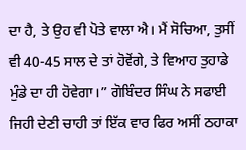ਦਾ ਹੈ, ਤੇ ਉਹ ਵੀ ਪੋਤੇ ਵਾਲਾ ਐ। ਮੈਂ ਸੋਚਿਆ, ਤੁਸੀਂ ਵੀ 40-45 ਸਾਲ ਦੇ ਤਾਂ ਹੋਵੋਂਗੇ, ਤੇ ਵਿਆਹ ਤੁਹਾਡੇ ਮੁੰਡੇ ਦਾ ਹੀ ਹੋਵੇਗਾ।” ਗੋਬਿੰਦਰ ਸਿੰਘ ਨੇ ਸਫਾਈ ਜਿਹੀ ਦੇਣੀ ਚਾਹੀ ਤਾਂ ਇੱਕ ਵਾਰ ਫਿਰ ਅਸੀਂ ਠਹਾਕਾ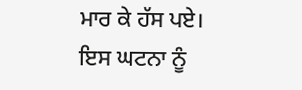ਮਾਰ ਕੇ ਹੱਸ ਪਏ।
ਇਸ ਘਟਨਾ ਨੂੰ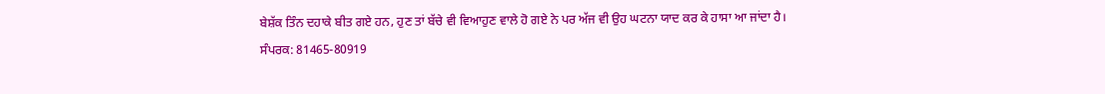ਬੇਸ਼ੱਕ ਤਿੰਨ ਦਹਾਕੇ ਬੀਤ ਗਏ ਹਨ, ਹੁਣ ਤਾਂ ਬੱਚੇ ਵੀ ਵਿਆਹੁਣ ਵਾਲੇ ਹੋ ਗਏ ਨੇ ਪਰ ਅੱਜ ਵੀ ਉਹ ਘਟਨਾ ਯਾਦ ਕਰ ਕੇ ਹਾਸਾ ਆ ਜਾਂਦਾ ਹੈ।
ਸੰਪਰਕ: 81465-80919